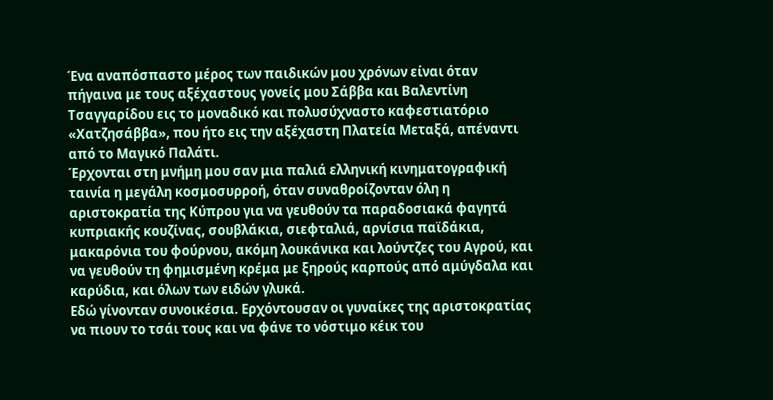Ένα αναπόσπαστο μέρος των παιδικών μου χρόνων είναι όταν πήγαινα με τους αξέχαστους γονείς μου Σάββα και Βαλεντίνη Τσαγγαρίδου εις το μοναδικό και πολυσύχναστο καφεστιατόριο «Χατζησάββα», που ήτο εις την αξέχαστη Πλατεία Μεταξά, απέναντι από το Μαγικό Παλάτι.
Έρχονται στη μνήμη μου σαν μια παλιά ελληνική κινηματογραφική ταινία η μεγάλη κοσμοσυρροή, όταν συναθροίζονταν όλη η αριστοκρατία της Κύπρου για να γευθούν τα παραδοσιακά φαγητά κυπριακής κουζίνας, σουβλάκια, σιεφταλιά, αρνίσια παϊδάκια, μακαρόνια του φούρνου, ακόμη λουκάνικα και λούντζες του Αγρού, και να γευθούν τη φημισμένη κρέμα με ξηρούς καρπούς από αμύγδαλα και καρύδια, και όλων των ειδών γλυκά.
Εδώ γίνονταν συνοικέσια. Ερχόντουσαν οι γυναίκες της αριστοκρατίας να πιουν το τσάι τους και να φάνε το νόστιμο κέικ του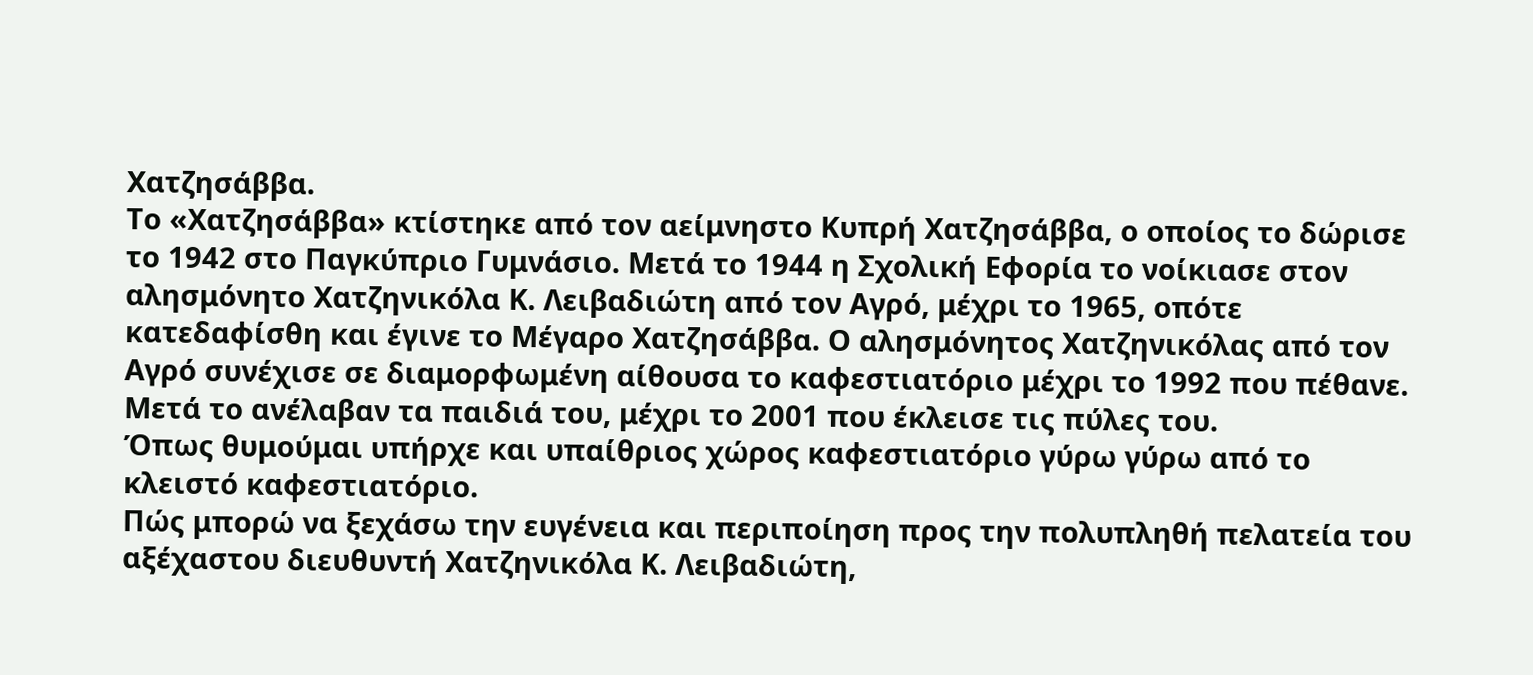Χατζησάββα.
Το «Χατζησάββα» κτίστηκε από τον αείμνηστο Κυπρή Χατζησάββα, ο οποίος το δώρισε το 1942 στο Παγκύπριο Γυμνάσιο. Μετά το 1944 η Σχολική Εφορία το νοίκιασε στον αλησμόνητο Χατζηνικόλα Κ. Λειβαδιώτη από τον Αγρό, μέχρι το 1965, οπότε κατεδαφίσθη και έγινε το Μέγαρο Χατζησάββα. Ο αλησμόνητος Χατζηνικόλας από τον Αγρό συνέχισε σε διαμορφωμένη αίθουσα το καφεστιατόριο μέχρι το 1992 που πέθανε. Μετά το ανέλαβαν τα παιδιά του, μέχρι το 2001 που έκλεισε τις πύλες του.
Όπως θυμούμαι υπήρχε και υπαίθριος χώρος καφεστιατόριο γύρω γύρω από το κλειστό καφεστιατόριο.
Πώς μπορώ να ξεχάσω την ευγένεια και περιποίηση προς την πολυπληθή πελατεία του αξέχαστου διευθυντή Χατζηνικόλα Κ. Λειβαδιώτη,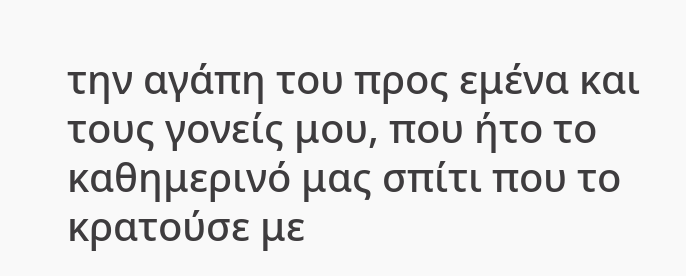την αγάπη του προς εμένα και τους γονείς μου, που ήτο το καθημερινό μας σπίτι που το κρατούσε με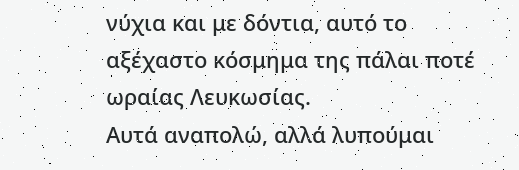νύχια και με δόντια, αυτό το αξέχαστο κόσμημα της πάλαι ποτέ ωραίας Λευκωσίας.
Αυτά αναπολώ, αλλά λυπούμαι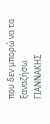που δεν μπορώ να τα ξαναζήσω.
ΓΙΑΝΝΑΚΗΣ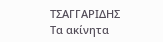ΤΣΑΓΓΑΡΙΔΗΣ
Τα ακίνητα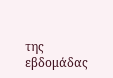της εβδομάδας